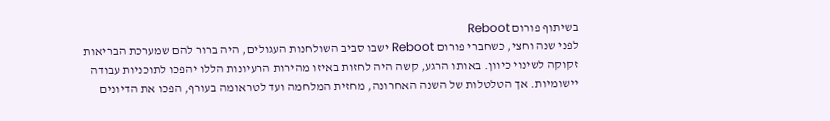בשיתוף פורום Reboot
לפני שנה וחצי, כשחברי פורום Reboot ישבו סביב השולחנות העגולים, היה ברור להם שמערכת הבריאות זקוקה לשינוי כיוון. באותו הרגע, קשה היה לחזות באיזו מהירות הרעיונות הללו יהפכו לתוכניות עבודה יישומיות. אך הטלטלות של השנה האחרונה, מחזית המלחמה ועד לטראומה בעורף, הפכו את הדיונים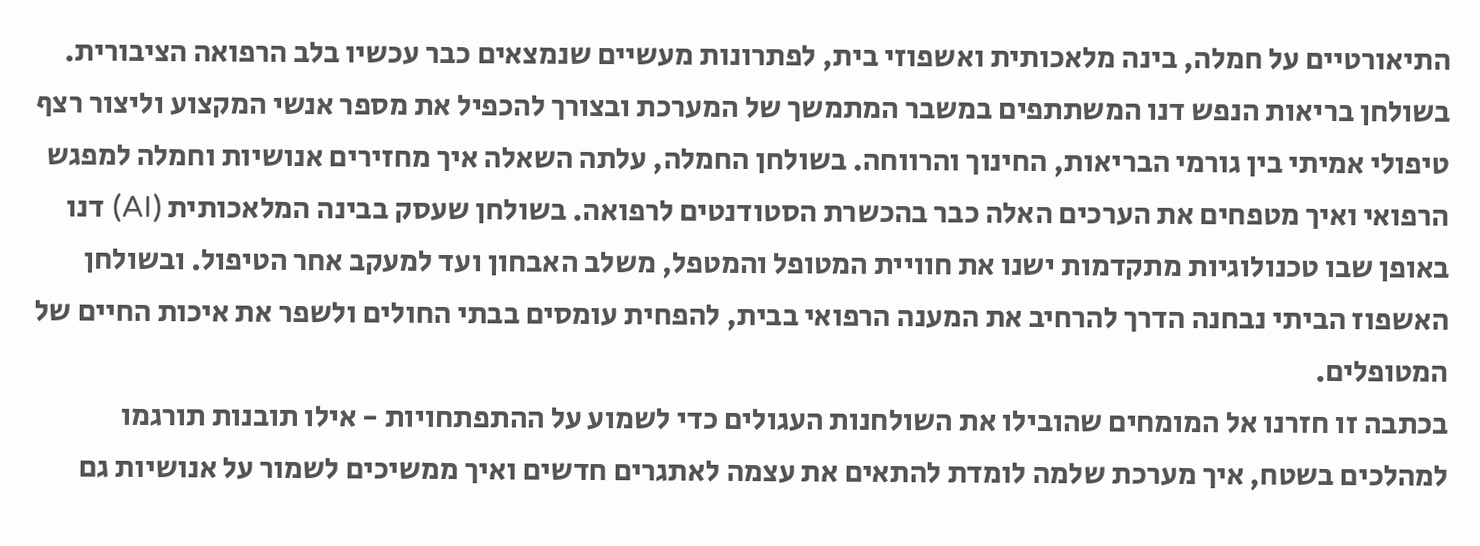התיאורטיים על חמלה, בינה מלאכותית ואשפוזי בית, לפתרונות מעשיים שנמצאים כבר עכשיו בלב הרפואה הציבורית.
בשולחן בריאות הנפש דנו המשתתפים במשבר המתמשך של המערכת ובצורך להכפיל את מספר אנשי המקצוע וליצור רצף טיפולי אמיתי בין גורמי הבריאות, החינוך והרווחה. בשולחן החמלה, עלתה השאלה איך מחזירים אנושיות וחמלה למפגש הרפואי ואיך מטפחים את הערכים האלה כבר בהכשרת הסטודנטים לרפואה. בשולחן שעסק בבינה המלאכותית (AI) דנו באופן שבו טכנולוגיות מתקדמות ישנו את חוויית המטופל והמטפל, משלב האבחון ועד למעקב אחר הטיפול. ובשולחן האשפוז הביתי נבחנה הדרך להרחיב את המענה הרפואי בבית, להפחית עומסים בבתי החולים ולשפר את איכות החיים של המטופלים.
בכתבה זו חזרנו אל המומחים שהובילו את השולחנות העגולים כדי לשמוע על ההתפתחויות - אילו תובנות תורגמו למהלכים בשטח, איך מערכת שלמה לומדת להתאים את עצמה לאתגרים חדשים ואיך ממשיכים לשמור על אנושיות גם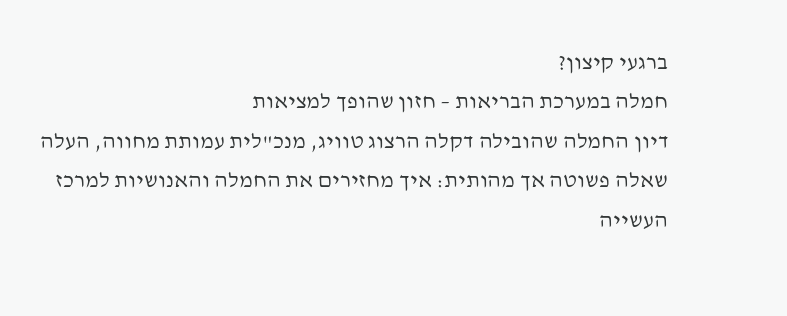ברגעי קיצון?
חמלה במערכת הבריאות – חזון שהופך למציאות
דיון החמלה שהובילה דקלה הרצוג טוויג, מנכ"לית עמותת מחווה, העלה שאלה פשוטה אך מהותית: איך מחזירים את החמלה והאנושיות למרכז העשייה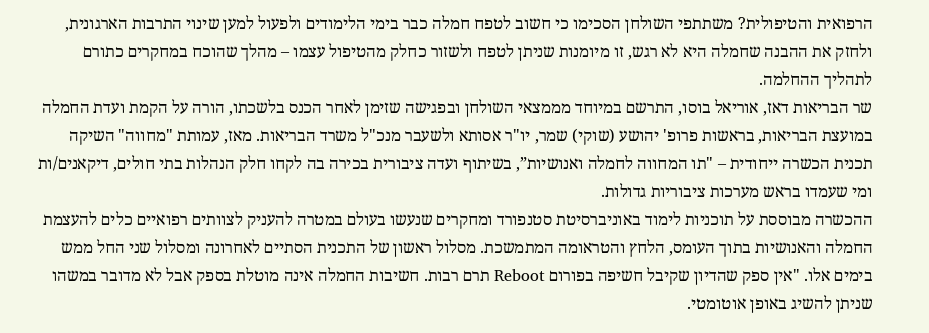הרפואית והטיפולית? משתתפי השולחן הסכימו כי חשוב לטפח חמלה כבר בימי הלימודים ולפעול למען שינוי התרבות הארגונית, ולחזק את ההבנה שחמלה היא לא רגש, זו מיומנות שניתן לטפח ולשזור כחלק מהטיפול עצמו – מהלך שהוכח במחקרים כתורם לתהליך ההחלמה.
שר הבריאות דאז, אוריאל בוסו, התרשם במיוחד מממצאי השולחן ובפגישה שזימן לאחר הכנס בלשכתו, הורה על הקמת ועדת החמלה במועצת הבריאות, בראשות פרופ' יהושע (שוקי) שמר, יו"ר אסותא ולשעבר מנכ"ל משרד הבריאות. מאז, עמותת "מחווה" השיקה תכנית הכשרה ייחודית – "תו המחווה לחמלה ואנושיות”, בשיתוף ועדה ציבורית בכירה בה לקחו חלק הנהלות בתי חולים, דיקאנים/ות ומי שעמדו בראש מערכות ציבוריות גדולות.
ההכשרה מבוססת על תוכניות לימוד באוניברסיטת סטנפורד ומחקרים שנעשו בעולם במטרה להעניק לצוותים רפואיים כלים להעצמת החמלה והאנושיות בתוך העומס, הלחץ והטראומה המתמשכת. מסלול ראשון של התכנית הסתיים לאחרונה ומסלול שני החל ממש בימים אלו. "אין ספק שהדיון שקיבל חשיפה בפורום Reboot תרם רבות. חשיבות החמלה אינה מוטלת בספק אבל לא מדובר במשהו שניתן להשיג באופן אוטומטי.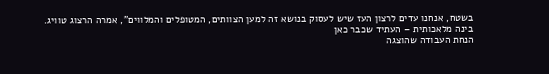בשטח, אנחנו עדים לרצון העז שיש לעסוק בנושא זה למען הצוותים, המטופלים והמלווים", אמרה הרצוג טוויג.
בינה מלאכותית – העתיד שכבר כאן
הנחת העבודה שהוצגה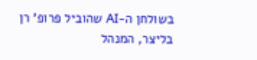בשולחן ה-AI שהוביל פרופ' רן בליצר, המנהל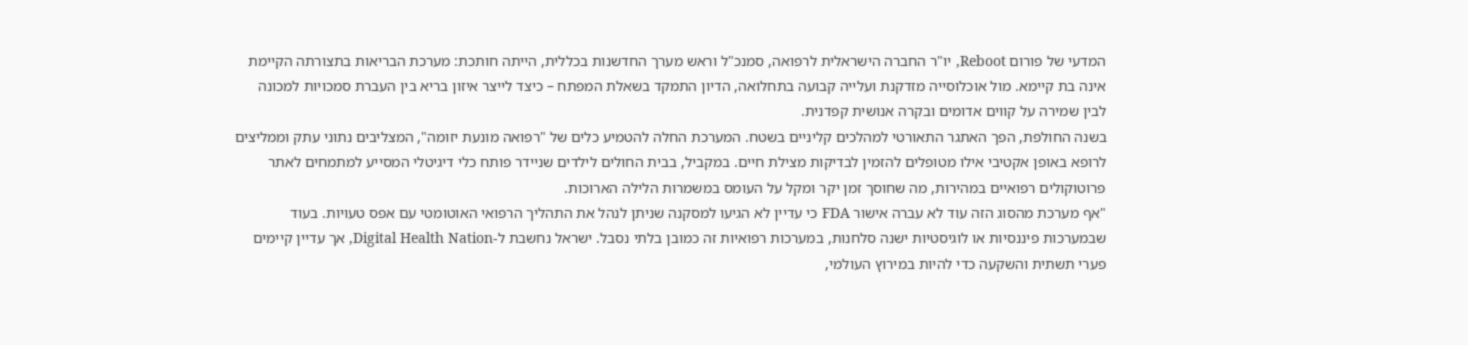המדעי של פורום Reboot, יו"ר החברה הישראלית לרפואה, סמנכ"ל וראש מערך החדשנות בכללית, הייתה חותכת: מערכת הבריאות בתצורתה הקיימת אינה בת קיימא. מול אוכלוסייה מזדקנת ועלייה קבועה בתחלואה, הדיון התמקד בשאלת המפתח – כיצד לייצר איזון בריא בין העברת סמכויות למכונה לבין שמירה על קווים אדומים ובקרה אנושית קפדנית.
בשנה החולפת, הפך האתגר התאורטי למהלכים קליניים בשטח. המערכת החלה להטמיע כלים של "רפואה מונעת יזומה", המצליבים נתוני עתק וממליצים לרופא באופן אקטיבי אילו מטופלים להזמין לבדיקות מצילת חיים. במקביל, בבית החולים לילדים שניידר פותח כלי דיגיטלי המסייע למתמחים לאתר פרוטוקולים רפואיים במהירות, מה שחוסך זמן יקר ומקל על העומס במשמרות הלילה הארוכות.
"אף מערכת מהסוג הזה עוד לא עברה אישור FDA כי עדיין לא הגיעו למסקנה שניתן לנהל את התהליך הרפואי האוטומטי עם אפס טעויות. בעוד שבמערכות פיננסיות או לוגיסטיות ישנה סלחנות, במערכות רפואיות זה כמובן בלתי נסבל. ישראל נחשבת ל-Digital Health Nation, אך עדיין קיימים פערי תשתית והשקעה כדי להיות במירוץ העולמי,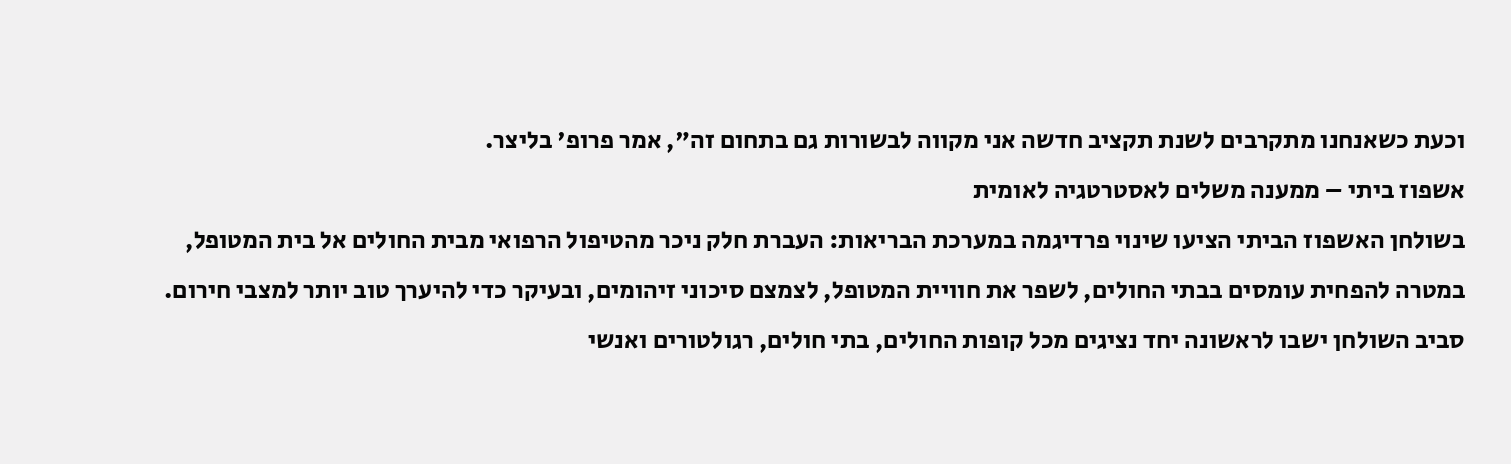וכעת כשאנחנו מתקרבים לשנת תקציב חדשה אני מקווה לבשורות גם בתחום זה", אמר פרופ' בליצר.
אשפוז ביתי – ממענה משלים לאסטרטגיה לאומית
בשולחן האשפוז הביתי הציעו שינוי פרדיגמה במערכת הבריאות: העברת חלק ניכר מהטיפול הרפואי מבית החולים אל בית המטופל, במטרה להפחית עומסים בבתי החולים, לשפר את חוויית המטופל, לצמצם סיכוני זיהומים, ובעיקר כדי להיערך טוב יותר למצבי חירום. סביב השולחן ישבו לראשונה יחד נציגים מכל קופות החולים, בתי חולים, רגולטורים ואנשי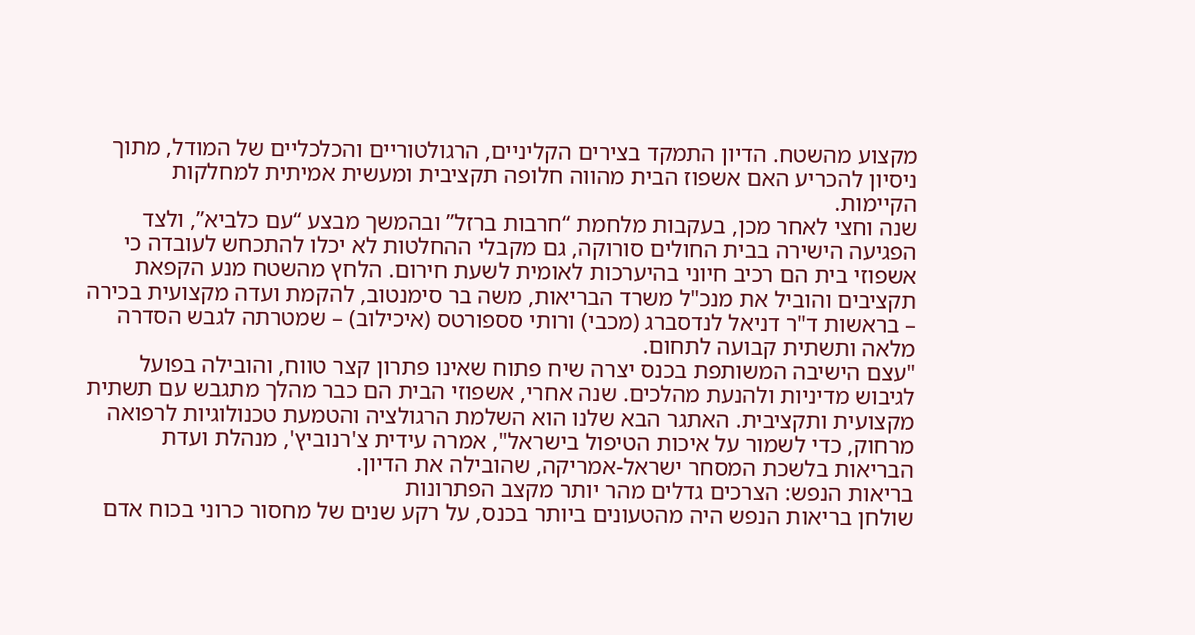מקצוע מהשטח. הדיון התמקד בצירים הקליניים, הרגולטוריים והכלכליים של המודל, מתוך ניסיון להכריע האם אשפוז הבית מהווה חלופה תקציבית ומעשית אמיתית למחלקות הקיימות.
שנה וחצי לאחר מכן, בעקבות מלחמת “חרבות ברזל” ובהמשך מבצע “עם כלביא”, ולצד הפגיעה הישירה בבית החולים סורוקה, גם מקבלי ההחלטות לא יכלו להתכחש לעובדה כי אשפוזי בית הם רכיב חיוני בהיערכות לאומית לשעת חירום. הלחץ מהשטח מנע הקפאת תקציבים והוביל את מנכ"ל משרד הבריאות, משה בר סימנטוב, להקמת ועדה מקצועית בכירה – בראשות ד"ר דניאל לנדסברג (מכבי) ורותי סספורטס (איכילוב) – שמטרתה לגבש הסדרה מלאה ותשתית קבועה לתחום.
"עצם הישיבה המשותפת בכנס יצרה שיח פתוח שאינו פתרון קצר טווח, והובילה בפועל לגיבוש מדיניות ולהנעת מהלכים. שנה אחרי, אשפוזי הבית הם כבר מהלך מתגבש עם תשתית מקצועית ותקציבית. האתגר הבא שלנו הוא השלמת הרגולציה והטמעת טכנולוגיות לרפואה מרחוק, כדי לשמור על איכות הטיפול בישראל", אמרה עידית צ'רנוביץ', מנהלת ועדת הבריאות בלשכת המסחר ישראל-אמריקה, שהובילה את הדיון.
בריאות הנפש: הצרכים גדלים מהר יותר מקצב הפתרונות
שולחן בריאות הנפש היה מהטעונים ביותר בכנס, על רקע שנים של מחסור כרוני בכוח אדם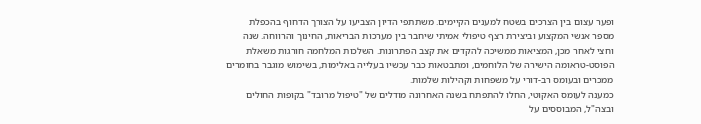ופער עצום בין הצרכים בשטח למענים הקיימים. משתתפי הדיון הצביעו על הצורך הדחוף בהכפלת מספר אנשי המקצוע וביצירת רצף טיפולי אמיתי שיחבר בין מערכות הבריאות, החינוך והרווחה. שנה וחצי לאחר מכן, המציאות ממשיכה להקדים את קצב הפתרונות. השלכות המלחמה חורגות משאלת הפוסט-טראומה הישירה של הלוחמים, ומתבטאות כבר עכשיו בעלייה באלימות, בשימוש מוגבר בחומרים ממכרים ובעומס רב-דורי על משפחות וקהילות שלמות.
כמענה לעומס האקוטי, החלו להתפתח בשנה האחרונה מודלים של "טיפול מרובד" בקופות החולים ובצה"ל, המבוססים על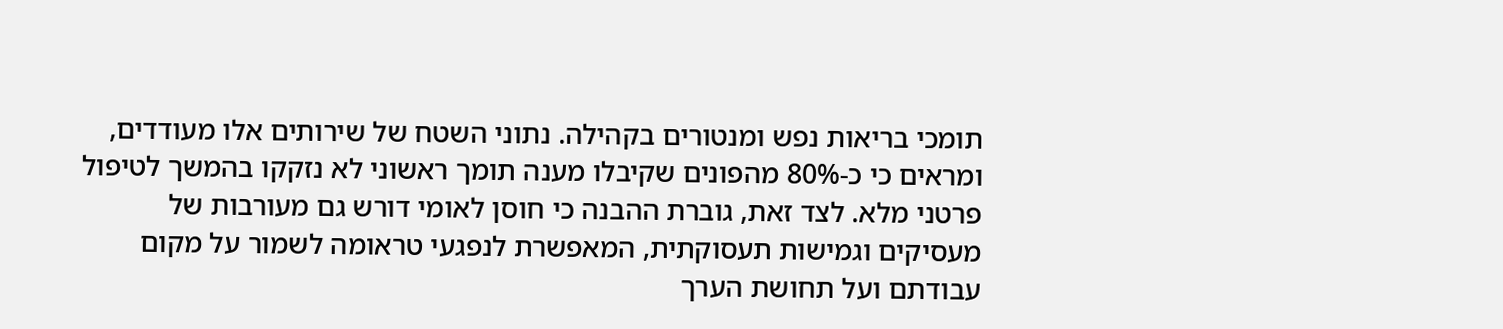תומכי בריאות נפש ומנטורים בקהילה. נתוני השטח של שירותים אלו מעודדים, ומראים כי כ-80% מהפונים שקיבלו מענה תומך ראשוני לא נזקקו בהמשך לטיפול פרטני מלא. לצד זאת, גוברת ההבנה כי חוסן לאומי דורש גם מעורבות של מעסיקים וגמישות תעסוקתית, המאפשרת לנפגעי טראומה לשמור על מקום עבודתם ועל תחושת הערך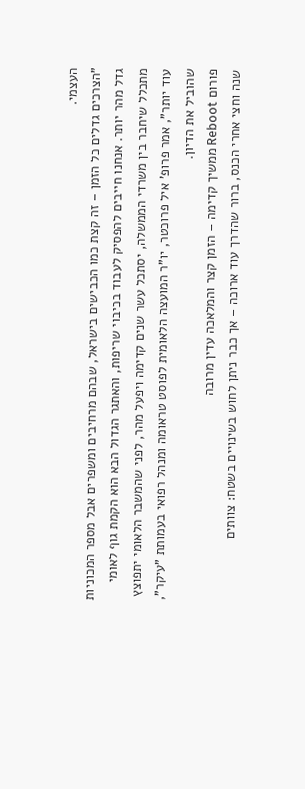העצמי.
"הצרכים גדלים כל הזמן – זה קצת כמו הכבישים בישראל, שבהם מרחיבים ומשפרים אבל מספר המכוניות גדל מהר יותר. אנחנו חייבים להפסיק לעבוד בכיבוי שריפות, והאתגר הגדול הבא הוא הקמת גוף לאומי מתכלל שיחבר בין משרדי הממשלה, יסתכל עשר שנים קדימה ויפעל מהר, לפני שהמשבר הלאומי יתפוצץ עוד יותר", אמר פרופ' איל פרוכטר, יו"ר המועצה הלאומית לפוסט טראומה ומנהל רפואי בעמותת "עיקר", שהוביל את הדיון.
פורום Reboot ממשיך קדימה – הזמן קצר והמלאכה עדין מרובה
שנה וחצי אחרי הכנס, ברור שהדרך עוד ארוכה – אך כבר ניתן לחוש בשינויים בשטח: צוותים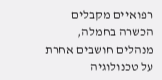רפואיים מקבלים הכשרה בחמלה, מנהלים חושבים אחרת על טכנולוגיה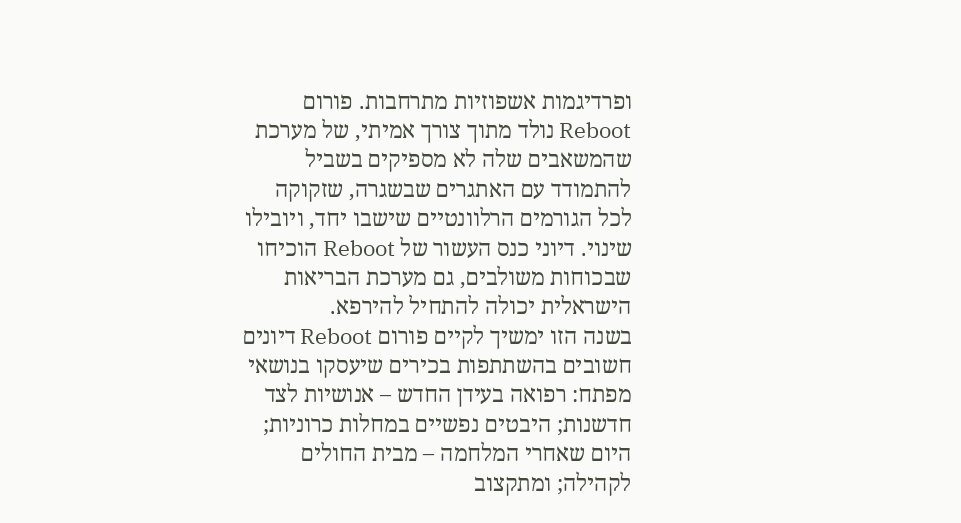ופרדיגמות אשפוזיות מתרחבות. פורום Reboot נולד מתוך צורך אמיתי, של מערכת שהמשאבים שלה לא מספיקים בשביל להתמודד עם האתגרים שבשגרה, שזקוקה לכל הגורמים הרלוונטיים שישבו יחד, ויובילו שינוי. דיוני כנס העשור של Reboot הוכיחו שבכוחות משולבים, גם מערכת הבריאות הישראלית יכולה להתחיל להירפא.
בשנה הזו ימשיך לקיים פורום Reboot דיונים חשובים בהשתתפות בכירים שיעסקו בנושאי מפתח: רפואה בעידן החדש – אנושיות לצד חדשנות; היבטים נפשיים במחלות כרוניות; היום שאחרי המלחמה – מבית החולים לקהילה; ומתקצוב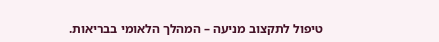טיפול לתקצוב מניעה – המהלך הלאומי בבריאות.